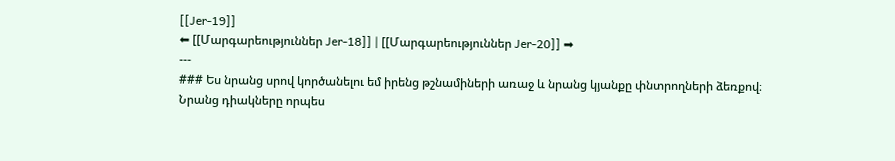[[Jer-19]]
⬅ [[Մարգարեություններ Jer-18]] | [[Մարգարեություններ Jer-20]] ➡
---
### Ես նրանց սրով կործանելու եմ իրենց թշնամիների առաջ և նրանց կյանքը փնտրողների ձեռքով։ Նրանց դիակները որպես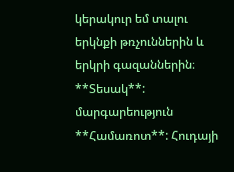կերակուր եմ տալու երկնքի թռչուններին և երկրի գազաններին։
**Տեսակ**: մարգարեություն
**Համառոտ**: Հուդայի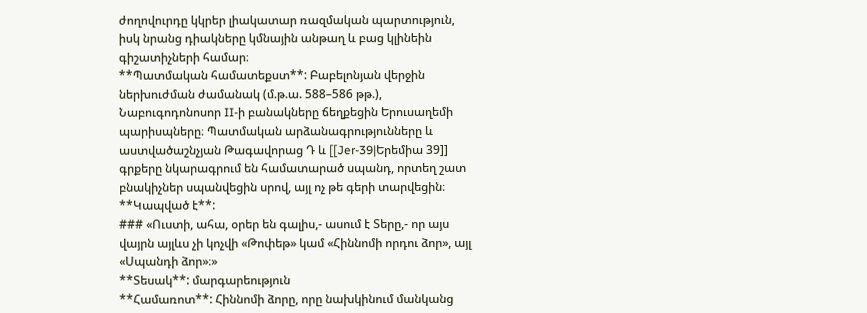ժողովուրդը կկրեր լիակատար ռազմական պարտություն, իսկ նրանց դիակները կմնային անթաղ և բաց կլինեին գիշատիչների համար։
**Պատմական համատեքստ**: Բաբելոնյան վերջին ներխուժման ժամանակ (մ.թ.ա. 588–586 թթ.), Նաբուգոդոնոսոր II-ի բանակները ճեղքեցին Երուսաղեմի պարիսպները։ Պատմական արձանագրությունները և աստվածաշնչյան Թագավորաց Դ և [[Jer-39|Երեմիա 39]] գրքերը նկարագրում են համատարած սպանդ, որտեղ շատ բնակիչներ սպանվեցին սրով, այլ ոչ թե գերի տարվեցին։
**Կապված է**:
### «Ուստի, ահա, օրեր են գալիս,- ասում է Տերը,- որ այս վայրն այլևս չի կոչվի «Թոփեթ» կամ «Հիննոմի որդու ձոր», այլ «Սպանդի ձոր»։»
**Տեսակ**: մարգարեություն
**Համառոտ**: Հիննոմի ձորը, որը նախկինում մանկանց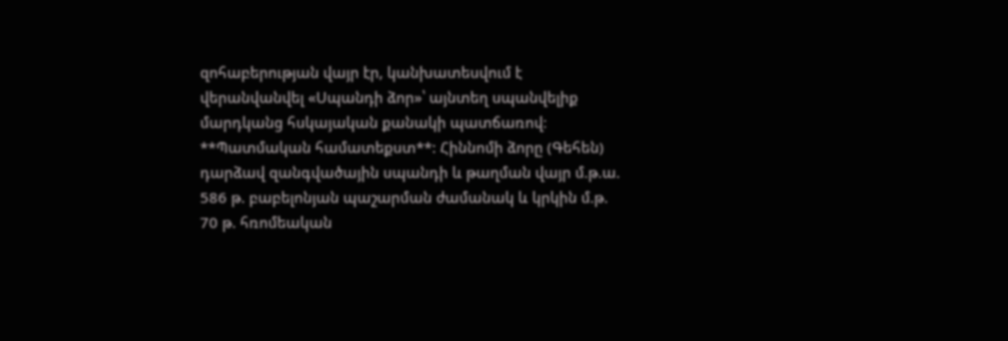զոհաբերության վայր էր, կանխատեսվում է վերանվանվել «Սպանդի ձոր»՝ այնտեղ սպանվելիք մարդկանց հսկայական քանակի պատճառով։
**Պատմական համատեքստ**: Հիննոմի ձորը (Գեհեն) դարձավ զանգվածային սպանդի և թաղման վայր մ.թ.ա. 586 թ. բաբելոնյան պաշարման ժամանակ և կրկին մ.թ. 70 թ. հռոմեական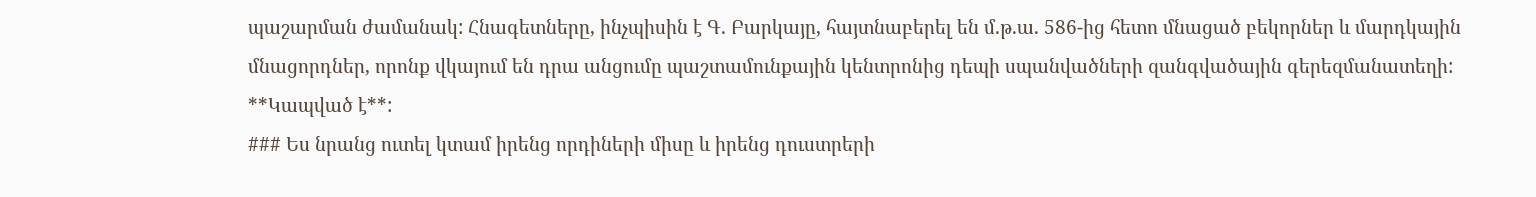պաշարման ժամանակ: Հնագետները, ինչպիսին է Գ. Բարկայը, հայտնաբերել են մ.թ.ա. 586-ից հետո մնացած բեկորներ և մարդկային մնացորդներ, որոնք վկայում են դրա անցումը պաշտամունքային կենտրոնից դեպի սպանվածների զանգվածային գերեզմանատեղի:
**Կապված է**:
### Ես նրանց ուտել կտամ իրենց որդիների միսը և իրենց դուստրերի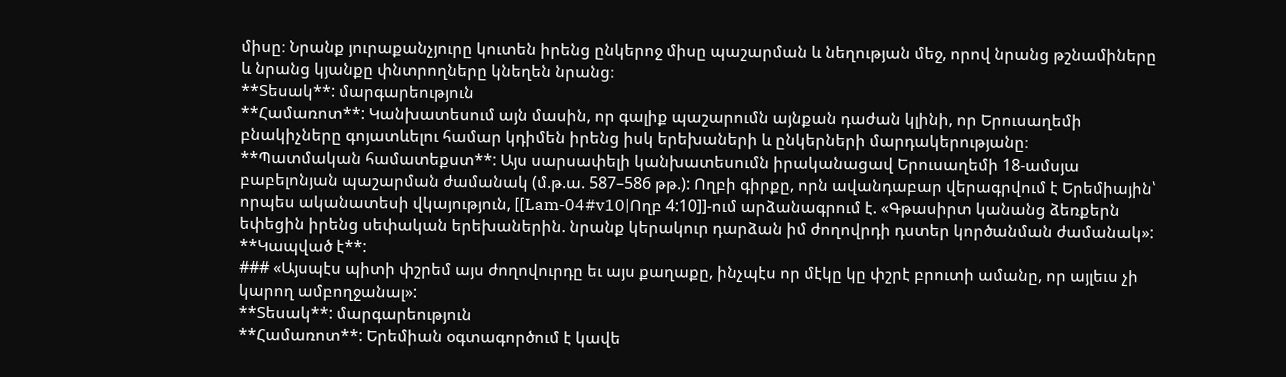միսը։ Նրանք յուրաքանչյուրը կուտեն իրենց ընկերոջ միսը պաշարման և նեղության մեջ, որով նրանց թշնամիները և նրանց կյանքը փնտրողները կնեղեն նրանց։
**Տեսակ**: մարգարեություն
**Համառոտ**: Կանխատեսում այն մասին, որ գալիք պաշարումն այնքան դաժան կլինի, որ Երուսաղեմի բնակիչները գոյատևելու համար կդիմեն իրենց իսկ երեխաների և ընկերների մարդակերությանը։
**Պատմական համատեքստ**: Այս սարսափելի կանխատեսումն իրականացավ Երուսաղեմի 18-ամսյա բաբելոնյան պաշարման ժամանակ (մ.թ.ա. 587–586 թթ.): Ողբի գիրքը, որն ավանդաբար վերագրվում է Երեմիային՝ որպես ականատեսի վկայություն, [[Lam-04#v10|Ողբ 4:10]]-ում արձանագրում է. «Գթասիրտ կանանց ձեռքերն եփեցին իրենց սեփական երեխաներին. նրանք կերակուր դարձան իմ ժողովրդի դստեր կործանման ժամանակ»:
**Կապված է**:
### «Այսպէս պիտի փշրեմ այս ժողովուրդը եւ այս քաղաքը, ինչպէս որ մէկը կը փշրէ բրուտի ամանը, որ այլեւս չի կարող ամբողջանալ»:
**Տեսակ**: մարգարեություն
**Համառոտ**: Երեմիան օգտագործում է կավե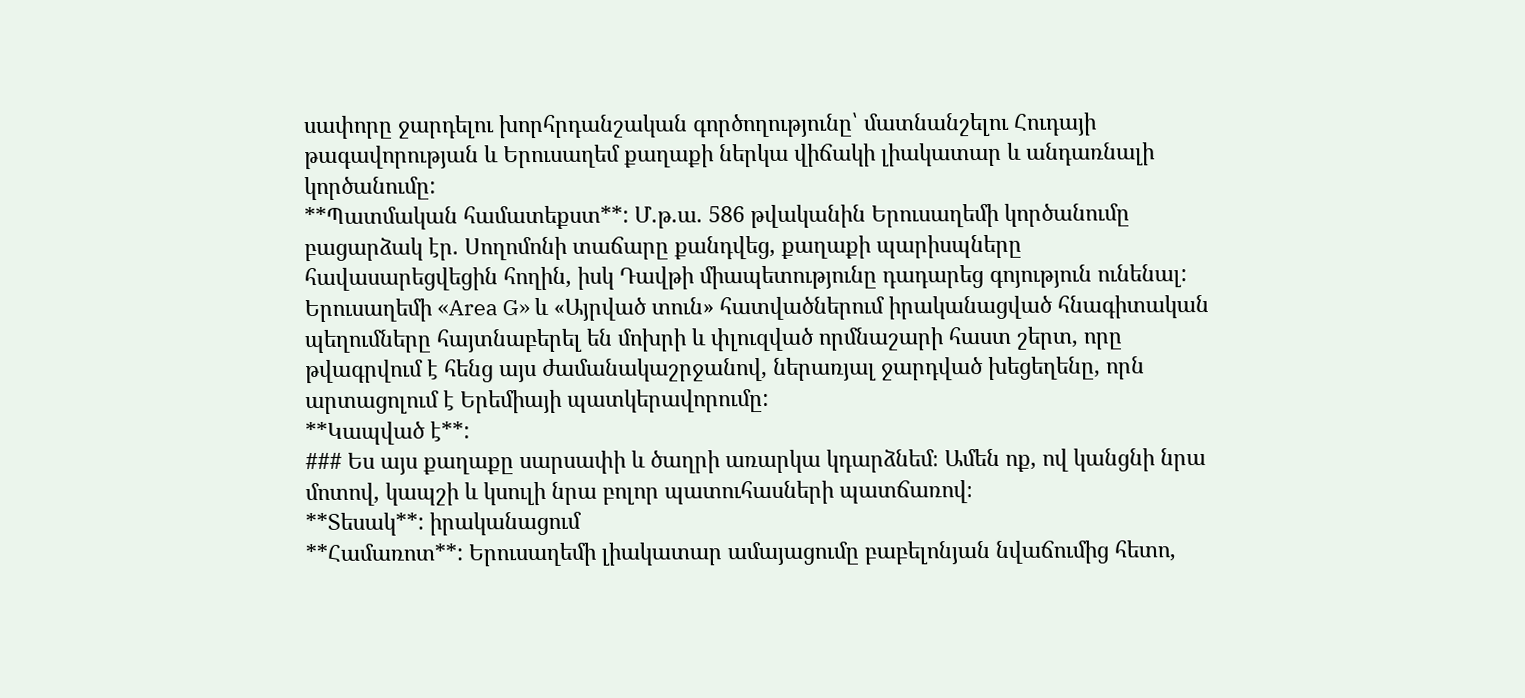սափորը ջարդելու խորհրդանշական գործողությունը՝ մատնանշելու Հուդայի թագավորության և Երուսաղեմ քաղաքի ներկա վիճակի լիակատար և անդառնալի կործանումը:
**Պատմական համատեքստ**: Մ.թ.ա. 586 թվականին Երուսաղեմի կործանումը բացարձակ էր. Սողոմոնի տաճարը քանդվեց, քաղաքի պարիսպները հավասարեցվեցին հողին, իսկ Դավթի միապետությունը դադարեց գոյություն ունենալ: Երուսաղեմի «Area G» և «Այրված տուն» հատվածներում իրականացված հնագիտական պեղումները հայտնաբերել են մոխրի և փլուզված որմնաշարի հաստ շերտ, որը թվագրվում է հենց այս ժամանակաշրջանով, ներառյալ ջարդված խեցեղենը, որն արտացոլում է Երեմիայի պատկերավորումը:
**Կապված է**:
### Ես այս քաղաքը սարսափի և ծաղրի առարկա կդարձնեմ։ Ամեն ոք, ով կանցնի նրա մոտով, կապշի և կսուլի նրա բոլոր պատուհասների պատճառով։
**Տեսակ**: իրականացում
**Համառոտ**: Երուսաղեմի լիակատար ամայացումը բաբելոնյան նվաճումից հետո,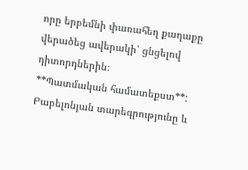որը երբեմնի փառահեղ քաղաքը վերածեց ավերակի՝ ցնցելով դիտորդներին։
**Պատմական համատեքստ**: Բաբելոնյան տարեգրությունը և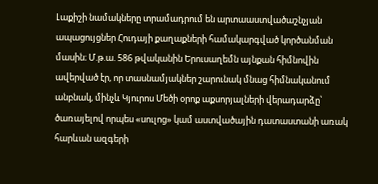Լաքիշի նամակները տրամադրում են արտաաստվածաշնչյան ապացույցներ Հուդայի քաղաքների համակարգված կործանման մասին։ Մ.թ.ա. 586 թվականին Երուսաղեմն այնքան հիմնովին ավերված էր, որ տասնամյակներ շարունակ մնաց հիմնականում անբնակ, մինչև Կյուրոս Մեծի օրոք աքսորյալների վերադարձը՝ ծառայելով որպես «սուլոց» կամ աստվածային դատաստանի առակ հարևան ազգերի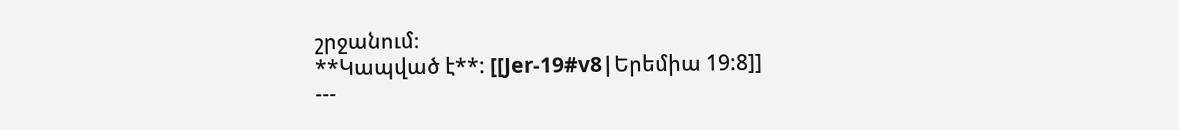շրջանում։
**Կապված է**: [[Jer-19#v8|Երեմիա 19:8]]
---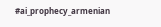#ai_prophecy_armenian